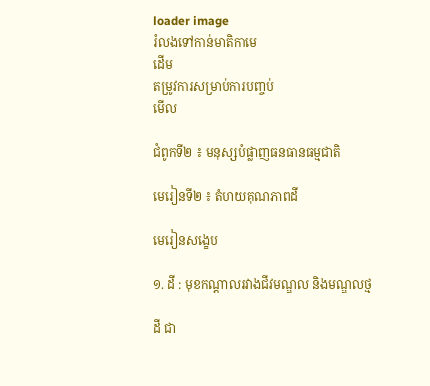loader image
រំលងទៅកាន់មាតិកាមេ
ដើម
តម្រូវការសម្រាប់ការបញ្ចប់
មើល

ជំពូកទី២ ៖ មនុស្សបំផ្លាញធនធានធម្មជាតិ

មេរៀនទី២ ៖ តំហយគុណភាពដី

មេរៀនសង្ខេប

១. ដី : មុខកណ្ដាលរវាងជីវមណ្ឌល និងមណ្ឌលថ្ម

ដី ជា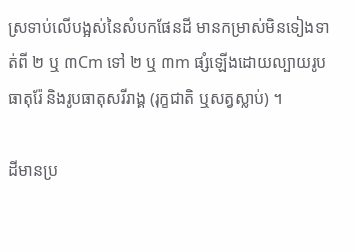ស្រទាប់លើបង្អស់នៃសំបកផែនដី មានកម្រាស់មិនទៀងទាត់ពី ២ ឬ ៣Cm ទៅ ២ ឬ ៣m ផ្សំឡើងដោយល្បាយរូបធាតុរ៉ែ និងរូបធាតុសរីរាង្គ (រុក្ខជាតិ ឬសត្វស្លាប់) ។

ដីមានប្រ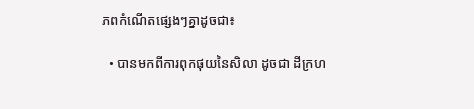ភពកំណើតផ្សេងៗគ្នាដូចជា៖

  • បានមកពីការពុកផុយនៃសិលា ដូចជា ដីក្រហ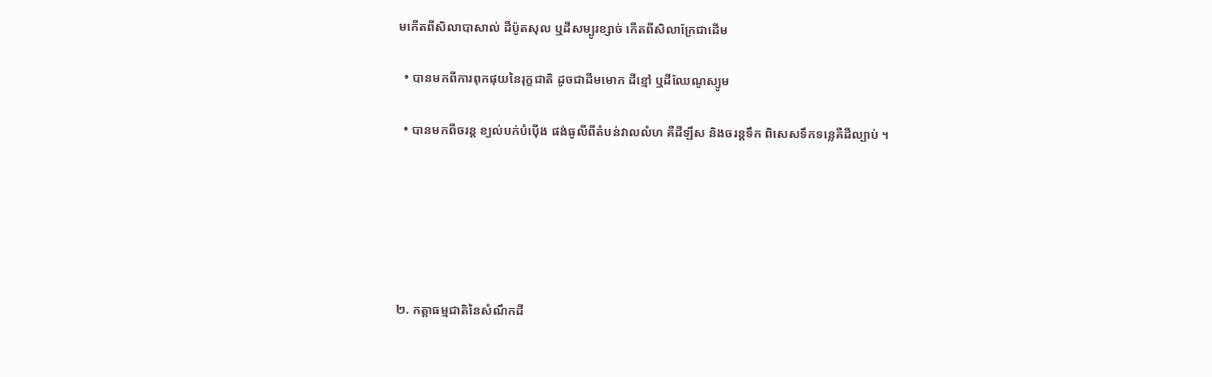មកើតពីសិលាបាសាល់ ដីប៉ូតសុល ឬដីសម្បូរខ្សាច់ កើតពីសិលាក្រែជាដើម

  • បានមកពីការពុកផុយនៃរុក្ខជាតិ ដូចជាដីមមោក ដីខ្មៅ ឬដីឈែណូស្យូម

  • បានមកពីចរន្ត ខ្យល់បក់បំប៉ើង ផង់ធូលីពីតំបន់វាលលំហ គឺដីឡឹស និងចរន្តទឹក ពិសេសទឹកទន្លេគឺដីល្បាប់ ។






២. កត្តាធម្មជាតិនៃសំណឹកដី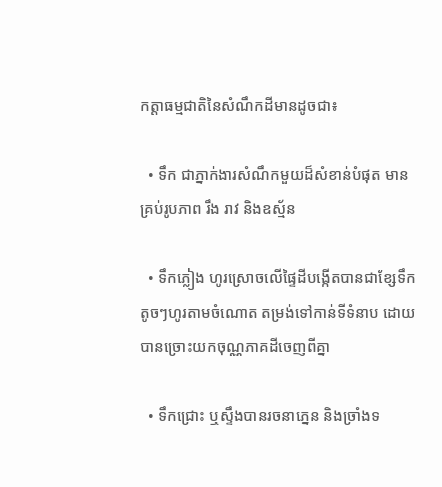កត្តាធម្មជាតិនៃសំណឹកដីមានដូចជា៖

  • ទឹក ជាភ្នាក់ងារសំណឹកមួយដ៏សំខាន់បំផុត មានគ្រប់រូបភាព រឹង រាវ និងឧស្ម័ន

  • ទឹកភ្លៀង ហូរស្រោចលើផ្ទៃដីបង្កើតបានជាខ្សែទឹកតូចៗហូរតាមចំណោត តម្រង់ទៅកាន់ទីទំនាប ដោយបានច្រោះយកចុណ្ណភាគដីចេញពីគ្នា

  • ទឹកជ្រោះ ឬស្ទឹងបានរចនាភ្នេន និងច្រាំងទ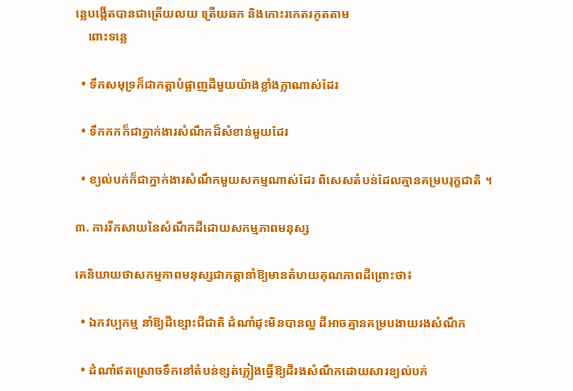ន្លេបង្កើតបានជាត្រើយលយ ត្រើយឆក និងកោះរកេតរកូតតាម
    ពោះទន្លេ

  • ទឹកសមុទ្រក៏ជាកត្តាបំផ្លាញដីមួយយ៉ាងខ្លាំងក្លាណាស់ដែរ

  • ទឹកកកក៏ជាភ្នាក់ងារសំណឹកដ៏សំខាន់មួយដែរ

  • ខ្យល់បក់ក៏ជាភ្នាក់ងារសំណឹកមួយសកម្មណាស់ដែរ ពិសេសតំបន់ដែលគ្មានគម្របរុក្ខជាតិ ។

៣. ការរីកសាយនៃសំណឹកដីដោយសកម្មភាពមនុស្ស

គេនិយាយថាសកម្មភាពមនុស្សជាកត្តានាំឱ្យមានតំហយគុណភាពដីព្រោះថា៖

  • ឯកវប្បកម្ម នាំឱ្យដីខ្សោះជីជាតិ ដំណាំដុះមិនបានល្អ ដីអាចគ្មានគម្របងាយរងសំណឹក

  • ដំណាំឥតស្រោចទឹកនៅតំបន់ខ្សត់ភ្លៀងធ្វើឱ្យដីរងសំណឹកដោយសារខ្យល់បក់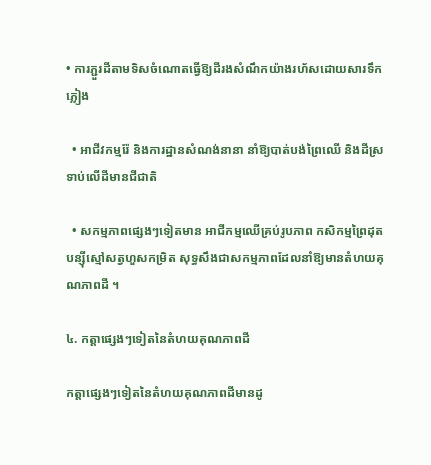• ការភ្ជួរដីតាមទិសចំណោតធ្វើឱ្យដីរងសំណឹកយ៉ាងរហ័សដោយសារទឹកភ្លៀង

  • អាជីវកម្មរ៉ែ និងការដ្ឋានសំណង់នានា នាំឱ្យបាត់បង់ព្រៃឈើ និងដីស្រទាប់លើដីមានជីជាតិ

  • សកម្មភាពផ្សេងៗទៀតមាន អាជីកម្មឈើគ្រប់រូបភាព កសិកម្មព្រៃដុត បន្ស៊ីស្មៅសត្វហួសកម្រិត សុទ្ធសឹងជាសកម្មភាពដែលនាំឱ្យមានតំហយគុណភាពដី ។

៤. កត្តាផ្សេងៗទៀតនៃតំហយគុណភាពដី

កត្តាផ្សេងៗទៀតនៃតំហយគុណភាពដីមានដូ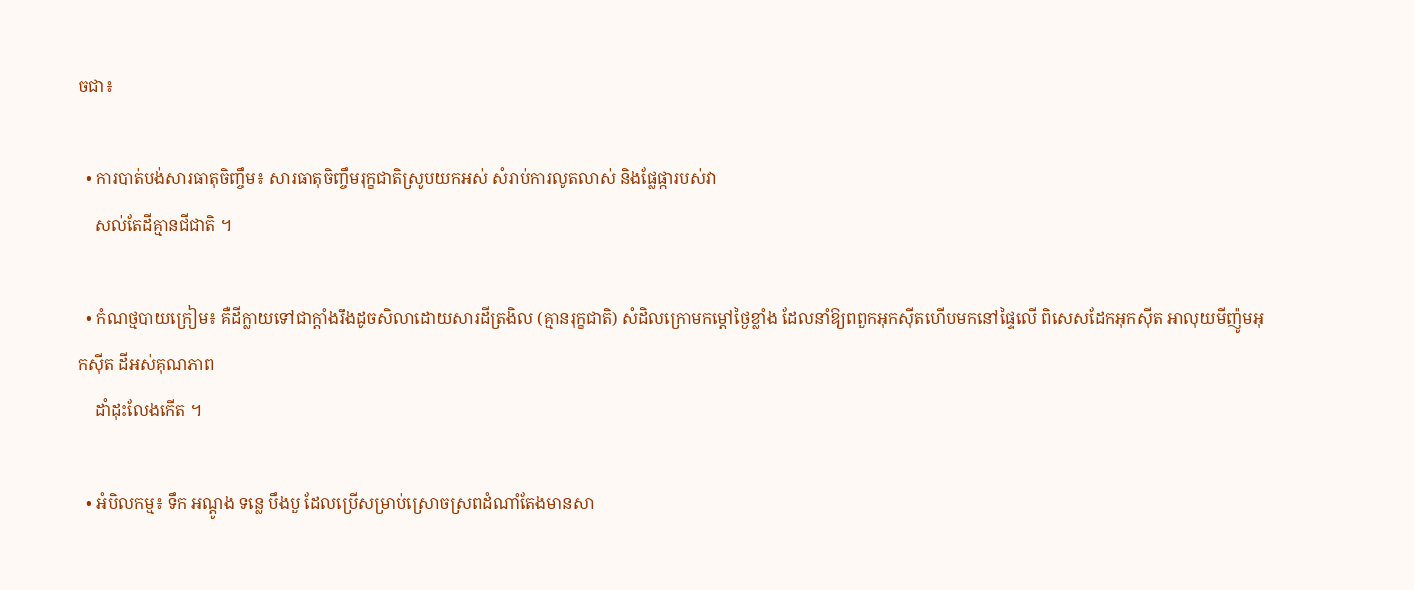ចជា៖

  • ការបាត់បង់សារធាតុចិញ្ចឹម៖ សារធាតុចិញ្ចឹមរុក្ខជាតិស្រូបយកអស់ សំរាប់ការលូតលាស់ និងផ្លែផ្ការបស់វា
    សល់តែដីគ្មានជីជាតិ ។

  • កំណថ្មបាយក្រៀម៖ គឺដីក្លាយទៅជាក្ដាំងរឹងដូចសិលាដោយសារដីត្រងិល (គ្មានរុក្ខជាតិ) សំដិលក្រោមកម្តៅថ្ងៃខ្លាំង ដែលនាំឱ្យពពួកអុកស៊ីតហើបមកនៅផ្ទៃលើ ពិសេសដែកអុកស៊ីត អាលុយមីញ៉ូមអុកស៊ីត ដីអស់គុណភាព
    ដាំដុះលែងកើត ។

  • អំបិលកម្ម៖ ទឹក អណ្ដូង ទន្លេ បឹងបួ ដែលប្រើសម្រាប់ស្រោចស្រពដំណាំតែងមានសា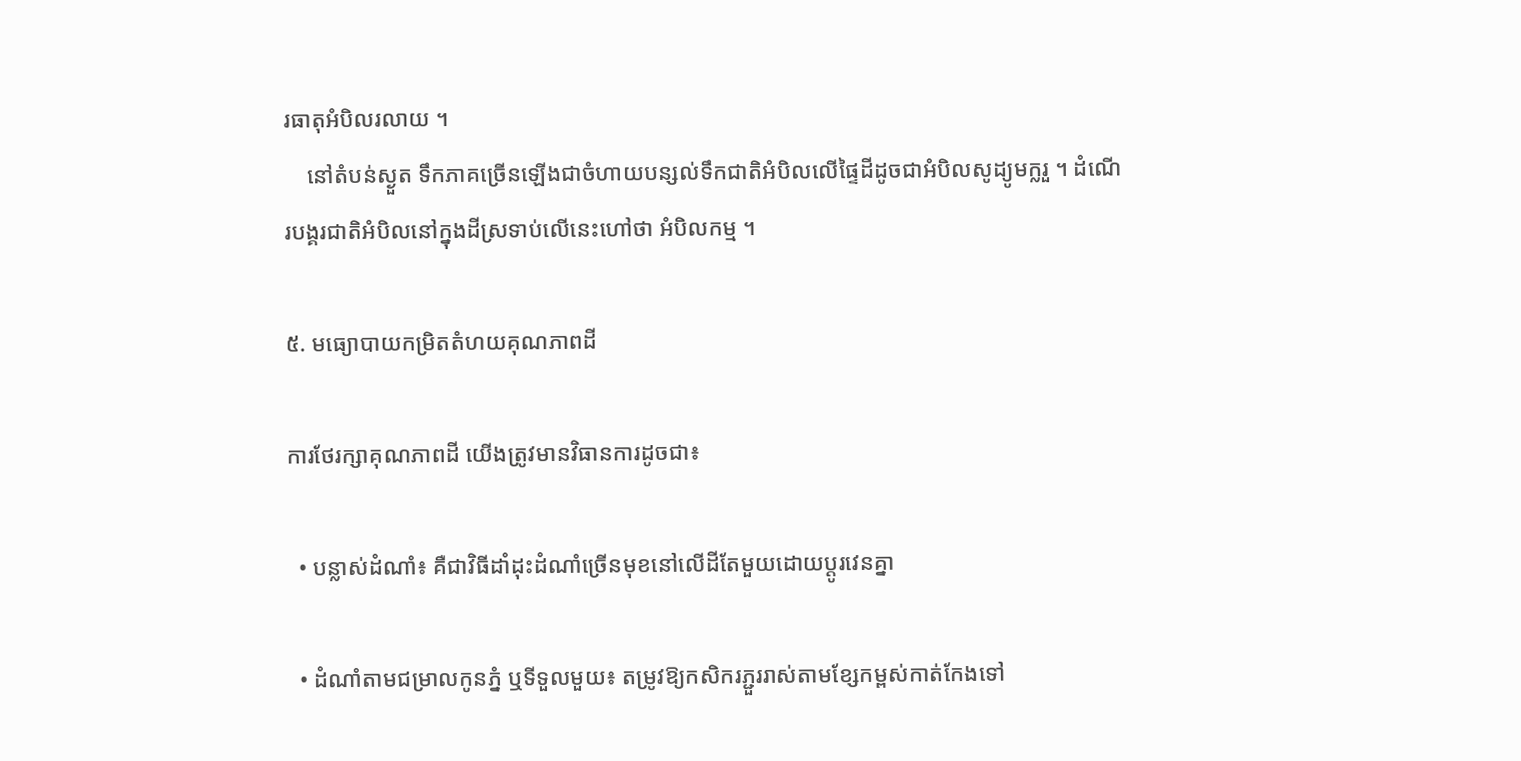រធាតុអំបិលរលាយ ។
    នៅតំបន់ស្ងួត ទឹកភាគច្រើនឡើងជាចំហាយបន្សល់ទឹកជាតិអំបិលលើផ្ទៃដីដូចជាអំបិលសូដ្យូមក្លរួ ។ ដំណើរបង្គរជាតិអំបិលនៅក្នុងដីស្រទាប់លើនេះហៅថា អំបិលកម្ម ។

៥. មធ្យោបាយកម្រិតតំហយគុណភាពដី

ការថែរក្សាគុណភាពដី យើងត្រូវមានវិធានការដូចជា៖

  • បន្លាស់ដំណាំ៖ គឺជាវិធីដាំដុះដំណាំច្រើនមុខនៅលើដីតែមួយដោយប្ដូរវេនគ្នា

  • ដំណាំតាមជម្រាលកូនភ្នំ ឬទីទួលមួយ៖ តម្រូវឱ្យកសិករភ្ជួររាស់តាមខ្សែកម្ពស់កាត់កែងទៅ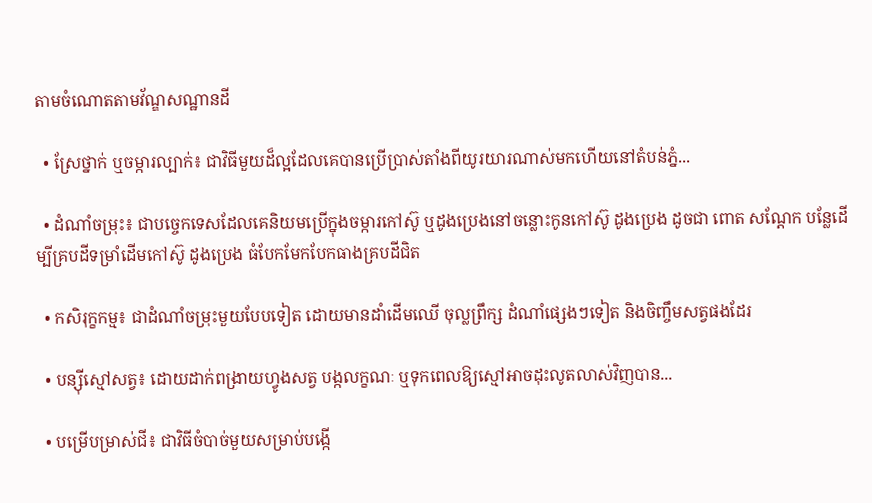តាមចំណោតតាមវ័ណ្ឌសណ្ឋានដី

  • ស្រែថ្នាក់ ឬចម្ការល្បាក់៖ ជាវិធីមួយដ៏ល្អដែលគេបានប្រើប្រាស់តាំងពីយូរយារណាស់មកហើយនៅតំបន់ភ្នំ...

  • ដំណាំចម្រុះ៖ ជាបច្ចេកទេសដែលគេនិយមប្រើក្នុងចម្ការកៅស៊ូ ឬដូងប្រេងនៅចន្លោះកូនកៅស៊ូ ដូងប្រេង ដូចជា ពោត សណ្ដែក បន្លែដើម្បីគ្របដីទម្រាំដើមកៅស៊ូ ដូងប្រេង ធំបែកមែកបែកធាងគ្របដីជិត

  • កសិរុក្ខកម្ម៖ ជាដំណាំចម្រុះមួយបែបទៀត ដោយមានដាំដើមឈើ ចុល្លព្រឹក្ស ដំណាំផ្សេងៗទៀត និងចិញ្ចឹមសត្វផងដែរ

  • បន្ស៊ីស្មៅសត្វ៖ ដោយដាក់ពង្រាយហ្វូងសត្វ បង្កលក្ខណៈ ឬទុកពេលឱ្យស្មៅអាចដុះលូតលាស់វិញបាន...

  • បម្រើបម្រាស់ជី៖ ជាវិធីចំបាច់មួយសម្រាប់បង្កើ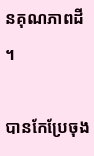នគុណភាពដី ។

បានកែប្រែចុង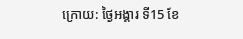ក្រោយ: ថ្ងៃអង្គារ ទី15 ខែ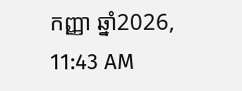កញ្ញា ឆ្នាំ2026, 11:43 AM